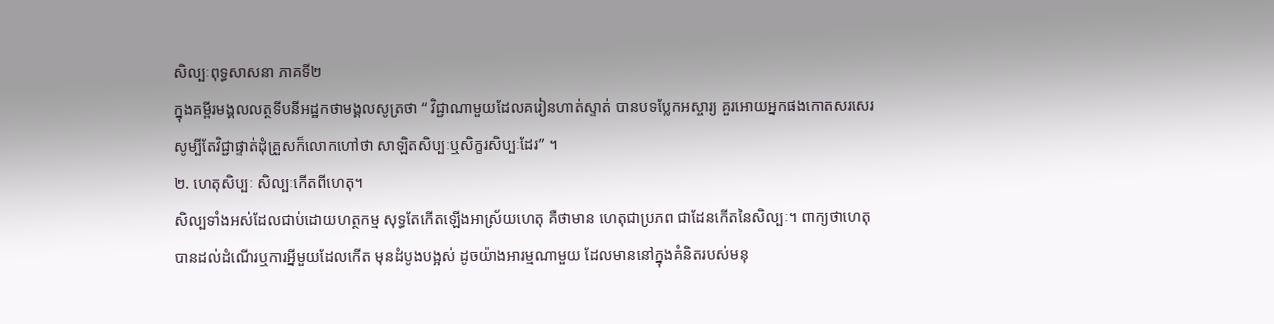សិល្បៈពុទ្ធសាសនា ភាគទី២
ក្នុងគម្ពីរមង្គលលត្ថទីបនីអដ្ឋកថាមង្គលសូត្រថា “ វិជ្ជាណាមួយដែលគរៀនហាត់ស្ទាត់ បានបទប្លែកអស្ចារ្យ គួរអោយអ្នកផងកោតសរសេរ សូម្បីតែវិជ្ជាផ្ទាត់ដុំគ្រួសក៏លោកហៅថា សាឡិតសិប្បៈឬសិក្ខរសិប្បៈដែរ” ។
២. ហេតុសិប្បៈ សិល្បៈកើតពីហេតុ។
សិល្បទាំងអស់ដែលជាប់ដោយហត្ថកម្ម សុទ្ធតែកើតឡើងអាស្រ័យហេតុ គឺថាមាន ហេតុជាប្រភព ជាដែនកើតនៃសិល្បៈ។ ពាក្យថាហេតុ បានដល់ដំណើរឬការអ្នីមួយដែលកើត មុនដំបូងបង្អស់ ដូចយ៉ាងអារម្មណាមួយ ដែលមាននៅក្នុងគំនិតរបស់មនុ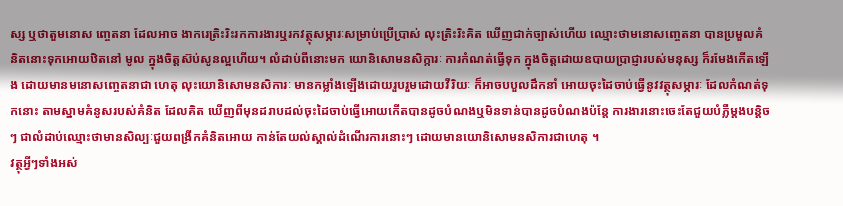ស្ស ឬថាតួមនោស ញ្ចេតនា ដែលអាច ងាករេត្រិះរិះរកការងារឬរកវត្ថុសម្ភារៈសម្រាប់ប្រើប្រាស់ លុះត្រិះរិះគិត ឃើញជាក់ច្បាស់ហើយ ឈ្មោះថាមនោសញ្ចេតនា បានប្រមួលគំនិតនោះទុកអោយឋិតនៅ មូល ក្នុងចិត្តស៊ប់សូនល្អហើយ។ លំដាប់ពីនោះមក យោនិសោមនសិក្ការៈ ការកំណត់ធ្វើទុក ក្នុងចិត្តដោយឧបាយប្រាជ្ញារបស់មនុស្ស ក៏រមែងកើតឡើង ដោយមានមនោសញ្ចេតនាជា ហេតុ លុះយោនិសោមនសិការៈ មានកម្លាំងឡើងដោយរួបរួមដោយវីរិយៈ ក៏អាចបបួលដឹកនាំ អោយចុះដៃចាប់ធ្វើនូវវត្ថុសម្ភារៈ ដែលកំណត់ទុកនោះ តាមស្នាមគំនូសរបស់គំនិត ដែលគិត ឃើញពីមុនដរាបដល់ចុះដៃចាប់ធ្វើអោយកើតបានដូចបំណងឬមិនទាន់បានដូចបំណងប៉ន្តែ ការងារនោះចេះតែជួយបំភ្លឺម្តងបន្តិចៗ ជាលំដាប់ឈ្មោះថាមានសិល្បៈជួយពង្រីកគំនិតអោយ កាន់តែយល់ស្គាល់ដំណើរការនោះៗ ដោយមានយោនិសោមនសិការជាហេតុ ។
វត្ថុអ្វីៗទាំងអស់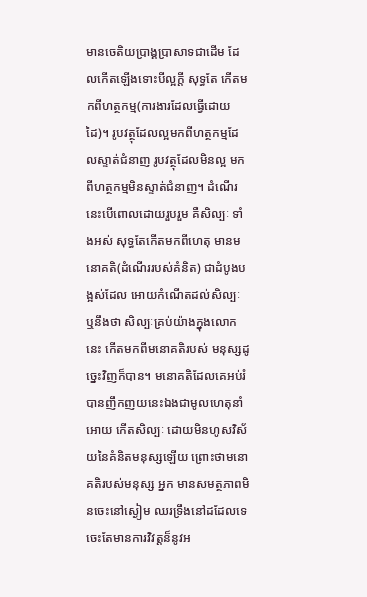មានចេតិយប្រាង្គប្រាសាទជាដើម ដែលកើតឡើងទោះបីល្អក្តី សុទ្ធតែ កើតមកពីហត្ថកម្ម(ការងារដែលធ្វើដោយដៃ)។ រូបវត្ថុដែលល្អមកពីហត្ថកម្មដែលស្ទាត់ជំនាញ រូបវត្ថុដែលមិនល្អ មកពីហត្ថកម្មមិនស្ទាត់ជំនាញ។ ដំណើរនេះបើពោលដោយរួបរួម គឺសិល្បៈ ទាំងអស់ សុទ្ធតែកើតមកពីហេតុ មានមនោគតិ(ដំណើររបស់គំនិត) ជាដំបូងបង្អស់ដែល អោយកំណើតដល់សិល្បៈ ឬនឹងថា សិល្បៈគ្រប់យ៉ាងក្នុងលោកនេះ កើតមកពីមនោគតិរបស់ មនុស្សដូច្នេះវិញក៏បាន។ មនោគតិដែលគេអប់រំបានញឹកញយនេះឯងជាមូលហេតុនាំអោយ កើតសិល្បៈ ដោយមិនហូសវិស័យនៃគំនិតមនុស្សឡើយ ព្រោះថាមនោគតិរបស់មនុស្ស អ្នក មានសមត្ថភាពមិនចេះនៅស្ងៀម ឈរទ្រឹងនៅដដែលទេ ចេះតែមានការវិវត្តន៏នូវអ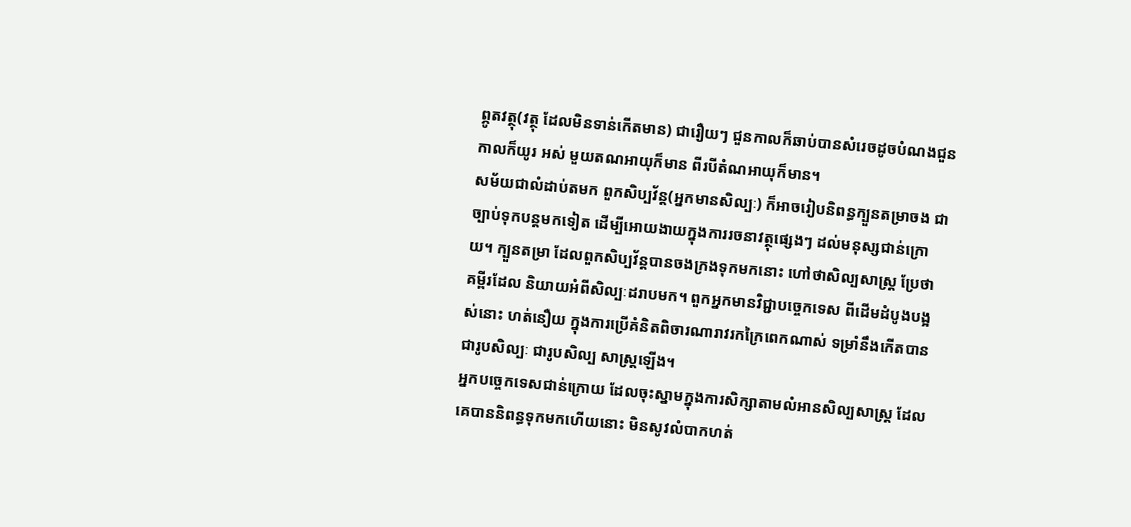ព្ភូតវត្ថុ(វត្ថុ ដែលមិនទាន់កើតមាន) ជារឿយៗ ជួនកាលក៏ឆាប់បានសំរេចដូចបំណងជួនកាលក៏យូរ អស់ មួយតណអាយុក៏មាន ពីរបីតំណអាយុក៏មាន។
សម័យជាលំដាប់តមក ពួកសិប្បវ័ន្ត(អ្នកមានសិល្បៈ) ក៏អាចរៀបនិពន្ធក្បួនតម្រាចង ជាច្បាប់ទុកបន្តមកទៀត ដើម្បីអោយងាយក្នុងការរចនាវត្ថុផ្សេងៗ ដល់មនុស្សជាន់ក្រោយ។ ក្បួនតម្រា ដែលពួកសិប្បវ័ន្តបានចងក្រងទុកមកនោះ ហៅថាសិល្បសាស្ត្រ ប្រែថា គម្ពីរដែល និយាយអំពីសិល្បៈដរាបមក។ ពួកអ្នកមានវិជ្ជាបច្ចេកទេស ពីដើមដំបូងបង្អស់នោះ ហត់នឿយ ក្នុងការប្រើគំនិតពិចារណារាវរកក្រៃពេកណាស់ ទម្រាំនឹងកើតបានជារូបសិល្បៈ ជារូបសិល្ប សាស្ត្រឡើង។
អ្នកបច្ចេកទេសជាន់ក្រោយ ដែលចុះស្នាមក្នុងការសិក្សាតាមលំអានសិល្បសាស្ត្រ ដែលគេបាននិពន្ធទុកមកហើយនោះ មិនសូវលំបាកហត់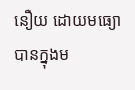នឿយ ដោយមធ្យោបានក្នុងម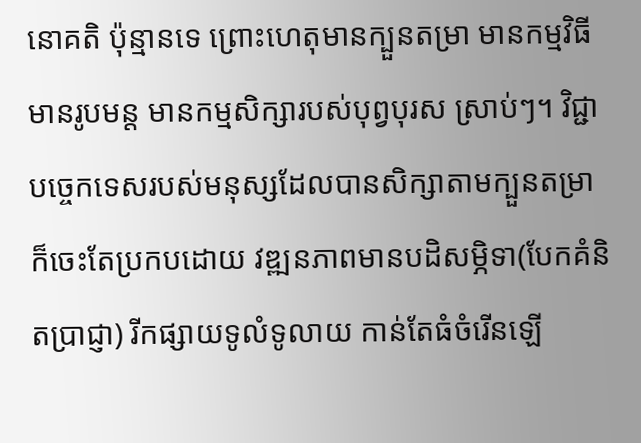នោគតិ ប៉ុន្មានទេ ព្រោះហេតុមានក្បួនតម្រា មានកម្មវិធី មានរូបមន្ត មានកម្មសិក្សារបស់បុព្វបុរស ស្រាប់ៗ។ វិជ្ជាបច្ចេកទេសរបស់មនុស្សដែលបានសិក្សាតាមក្បួនតម្រា ក៏ចេះតែប្រកបដោយ វឌ្ឍនភាពមានបដិសម្ភិទា(បែកគំនិតប្រាជ្ញា) រីកផ្សាយទូលំទូលាយ កាន់តែធំចំរើនឡើ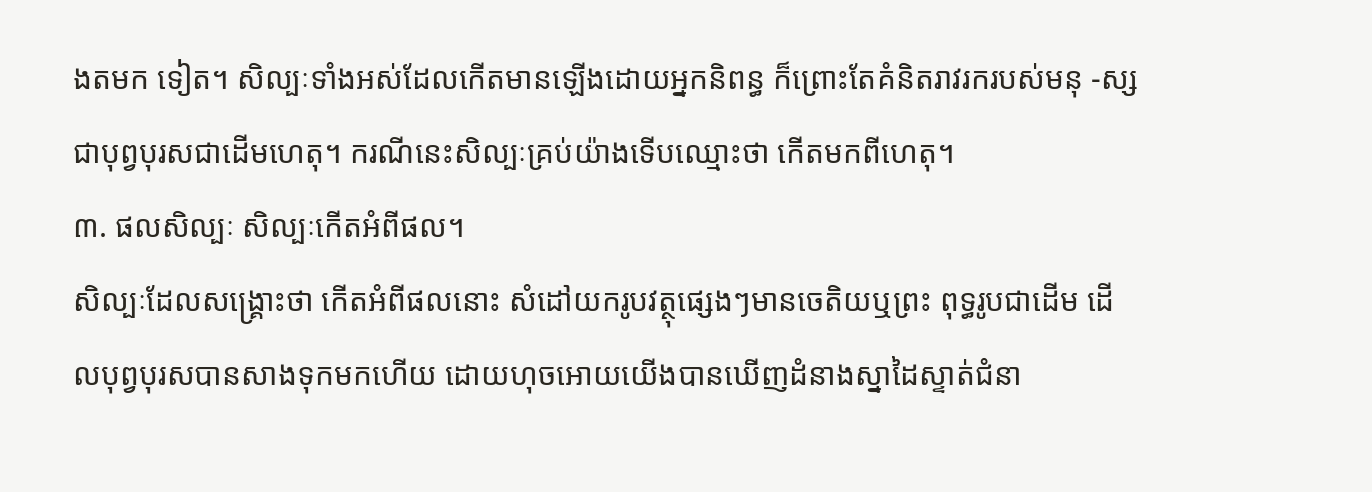ងតមក ទៀត។ សិល្បៈទាំងអស់ដែលកើតមានឡើងដោយអ្នកនិពន្ធ ក៏ព្រោះតែគំនិតរាវរករបស់មនុ -ស្ស ជាបុព្វបុរសជាដើមហេតុ។ ករណីនេះសិល្បៈគ្រប់យ៉ាងទើបឈ្មោះថា កើតមកពីហេតុ។
៣. ផលសិល្បៈ សិល្បៈកើតអំពីផល។
សិល្បៈដែលសង្គ្រោះថា កើតអំពីផលនោះ សំដៅយករូបវត្ថុផ្សេងៗមានចេតិយឬព្រះ ពុទ្ធរូបជាដើម ដើលបុព្វបុរសបានសាងទុកមកហើយ ដោយហុចអោយយើងបានឃើញដំនាងស្នាដៃស្ទាត់ជំនា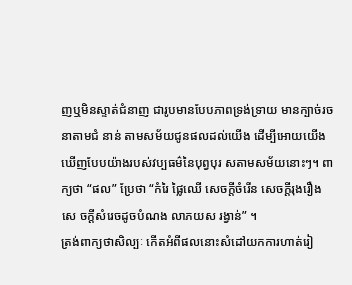ញឬមិនស្ទាត់ជំនាញ ជារូបមានបែបភាពទ្រង់ទ្រាយ មានក្បាច់រចនាតាមជំ នាន់ តាមសម័យជូនផលដល់យើង ដើម្បីអោយយើងឃើញបែបយ៉ាងរបស់វប្បធម៌នៃបុព្វបុរ សតាមសម័យនោះៗ។ ពាក្យថា “ផល” ប្រែថា “កំរៃ ផ្លៃឈើ សេចក្ដីចំរើន សេចក្ដីរុងរឿង សេ ចក្ដីសំរេចដូចបំណង លាភយស រង្វាន់” ។
ត្រង់ពាក្យថាសិល្បៈ កើតអំពីផលនោះសំដៅយកការហាត់រៀ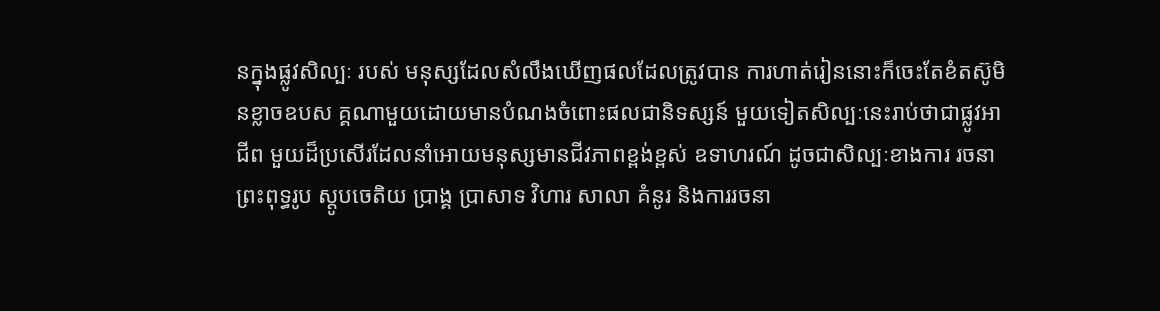នក្នុងផ្លូវសិល្បៈ របស់ មនុស្សដែលសំលឹងឃើញផលដែលត្រូវបាន ការហាត់រៀននោះក៏ចេះតែខំតស៊ូមិនខ្លាចឧបស គ្គណាមួយដោយមានបំណងចំពោះផលជានិទស្សន៍ មួយទៀតសិល្បៈនេះរាប់ថាជាផ្លូវអាជីព មួយដ៏ប្រសើរដែលនាំអោយមនុស្សមានជីវភាពខ្ពង់ខ្ពស់ ឧទាហរណ៍ ដូចជាសិល្បៈខាងការ រចនាព្រះពុទ្ធរូប ស្ដូបចេតិយ ប្រាង្គ ប្រាសាទ វិហារ សាលា គំនូរ និងការរចនា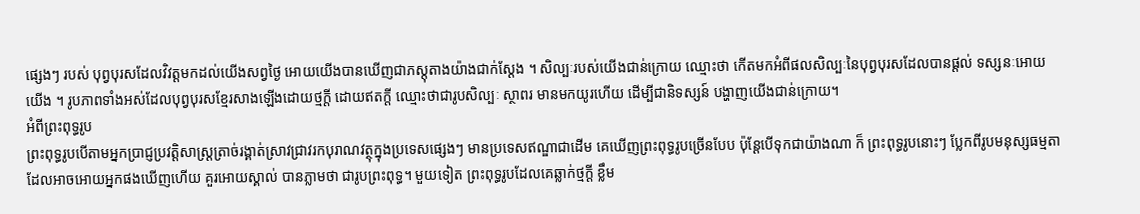ផ្សេងៗ របស់ បុព្វបុរសដែលវិវត្តមកដល់យើងសព្វថ្ងៃ អោយយើងបានឃើញជាភស្តុតាងយ៉ាងជាក់ស្ដែង ។ សិល្បៈរបស់យើងជាន់ក្រោយ ឈ្មោះថា កើតមកអំពីផលសិល្បៈនៃបុព្វបុរសដែលបានផ្ដល់ ទស្សនៈអោយយើង ។ រូបភាពទាំងអស់ដែលបុព្វបុរសខ្មែរសាងឡើងដោយថ្មក្តី ដោយឥតក្ដី ឈ្មោះថាជារូបសិល្បៈ ស្ថាពរ មានមកយូរហើយ ដើម្បីជានិទស្សន៍ បង្ហាញយើងជាន់ក្រោយ។
អំពីព្រះពុទ្ធរូប
ព្រះពុទ្ធរូបបើតាមអ្នកប្រាជ្ញប្រវត្តិសាស្ត្រត្រាច់រង្គាត់ស្រាវជ្រាវរកបុរាណវត្ថុក្នុងប្រទេសផ្សេងៗ មានប្រទេសឥណ្ឌាជាដើម គេឃើញព្រះពុទ្ធរូបច្រើនបែប ប៉ុន្ដែបើទុកជាយ៉ាងណា ក៏ ព្រះពុទ្ធរូបនោះៗ ប្លែកពីរូបមនុស្សធម្មតាដែលអាចអោយអ្នកផងឃើញហើយ គួរអោយស្គាល់ បានភ្លាមថា ជារូបព្រះពុទ្ធ។ មួយទៀត ព្រះពុទ្ធរូបដែលគេឆ្លាក់ថ្មក្ដី ខ្លឹម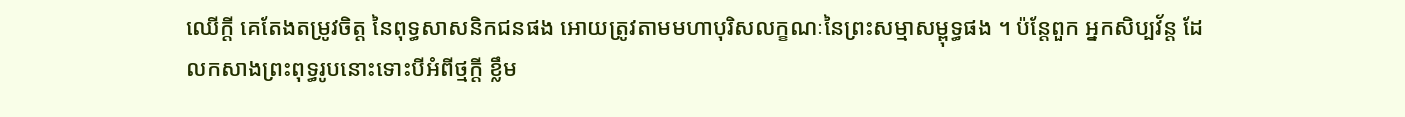ឈើក្ដី គេតែងតម្រូវចិត្ត នៃពុទ្ធសាសនិកជនផង អោយត្រូវតាមមហាបុរិសលក្ខណៈនៃព្រះសម្មាសម្ពុទ្ធផង ។ ប៉ន្តែពួក អ្នកសិប្បវ័ន្ត ដែលកសាងព្រះពុទ្ធរូបនោះទោះបីអំពីថ្មក្ដី ខ្លឹម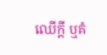ឈើក្ដី ឬគំ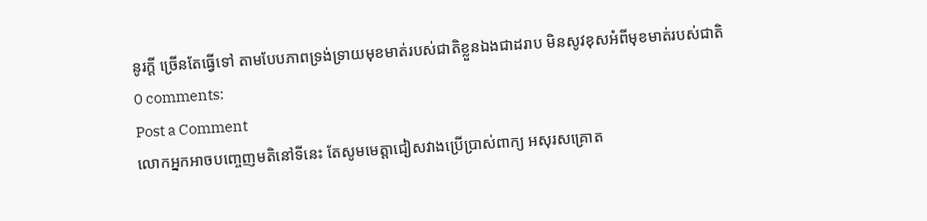នូរក្ដី ច្រើនតែធ្វើទៅ តាមបែបភាពទ្រង់ទ្រាយមុខមាត់របស់ជាតិខ្លួនឯងជាដរាប មិនសូវខុសអំពីមុខមាត់របស់ជាតិ
0 comments:
Post a Comment
លោកអ្នកអាចបញ្ចេញមតិនៅទីនេះ តែសូមមេត្តាជៀសវាងប្រើប្រាស់ពាក្យ អសុរសគ្រោត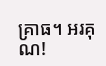គ្រាធ។ អរគុណ!